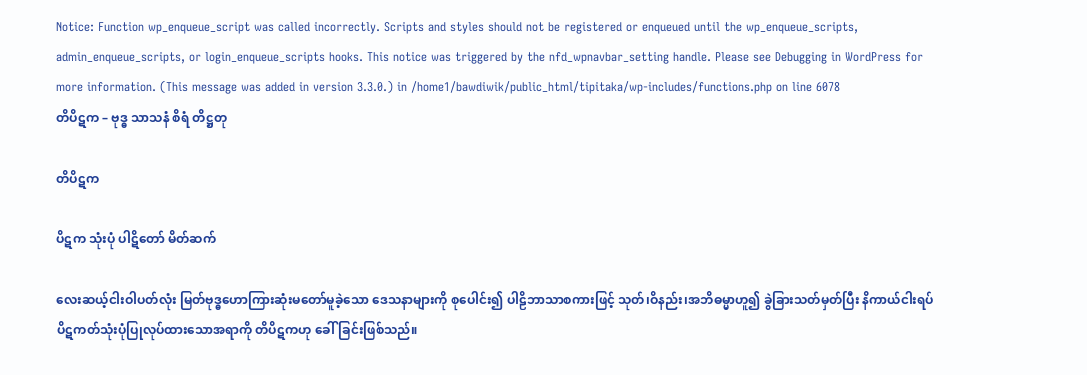Notice: Function wp_enqueue_script was called incorrectly. Scripts and styles should not be registered or enqueued until the wp_enqueue_scripts, admin_enqueue_scripts, or login_enqueue_scripts hooks. This notice was triggered by the nfd_wpnavbar_setting handle. Please see Debugging in WordPress for more information. (This message was added in version 3.3.0.) in /home1/bawdiwik/public_html/tipitaka/wp-includes/functions.php on line 6078
တိပိဋက – ဗုဒ္ဓ သာသနံ စိရံ တိဋ္ဌတု

တိပိဋက

ပိဋက သုံးပုံ ပါဋိတော် မိတ်ဆက်

လေးဆယ့်ငါးဝါပတ်လုံး မြတ်ဗုဒ္ဓဟောကြားဆုံးမတော်မူခဲ့သော ဒေသနာများကို စုပေါင်း၍ ပါဠိဘာသာစကားဖြင့် သုတ်၊ဝိနည်း၊အဘိဓမ္မာဟူ၍ ခွဲခြားသတ်မှတ်ပြီး နိကာယ်ငါးရပ်ပိဋကတ်သုံးပုံပြုလုပ်ထားသောအရာကို တိပိဋကဟု ခေါ်ခြင်းဖြစ်သည်။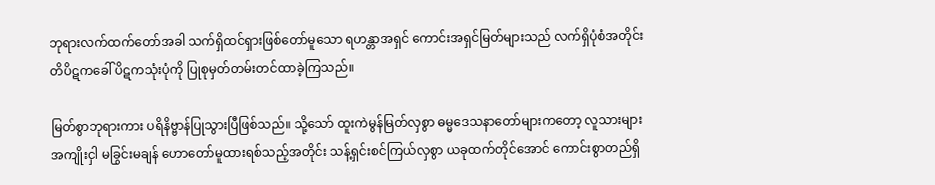ဘုရားလက်ထက်တော်အခါ သက်ရှိထင်ရှားဖြစ်တော်မူသော ရဟန္တာအရှင် ကောင်းအရှင်မြတ်များသည် လက်ရှိပုံစံအတိုင်း တိပိဋကခေါ် ပိဋကသုံးပုံကို ပြုစုမှတ်တမ်းတင်ထာခဲ့ကြသည်။

မြတ်စွာဘုရားကား ပရိနိဗ္ဗာန်ပြုသွားပြီဖြစ်သည်။ သို့သော် ထူးကဲမွန်မြတ်လှစွာ ဓမ္မဒေသနာတော်များကတော့ လူသားများအကျိုးငှါ မခြွင်းမချန် ဟောတော်မူထားရစ်သည့်အတိုင်း သန့်ရှင်းစင်ကြယ်လှစွာ ယခုထက်တိုင်အောင် ကောင်းစွာတည်ရှိ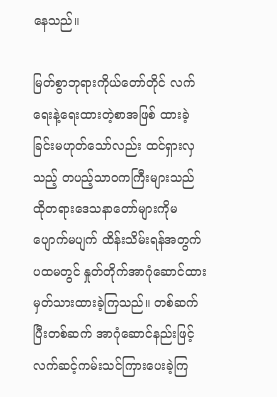နေသည်။

မြတ်စွာဘုရားကိုယ်တော်တိုင် လက်ရေးနဲ့ရေးထားတဲ့စာအဖြစ် ထားခဲ့ခြင်းမဟုတ်သော်လည်း ထင်ရှားလှသည့် တပည့်သာဝကကြီးများသည် ထိုတရားဒေသနာတော်များကိုမပျောက်မပျက် ထိန်းသိမ်းရန်အတွက် ပထမတွင် နှုတ်တိုက်အာဂုံဆောင်ထားမှတ်သားထားခဲ့ကြသည်။ တစ်ဆက်ပြီးတစ်ဆက် အာဂုံဆောင်နည်းဖြင့် လက်ဆင့်ကမ်းသင်ကြားပေးခဲ့ကြ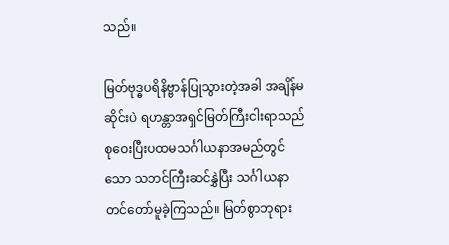သည်။

မြတ်ဗုဒ္ဓပရိနိဗ္ဗာန်ပြုသွားတဲ့အခါ အချိန်မဆိုင်းပဲ ရဟန္တာအရှင်မြတ်ကြီးငါးရာသည် စုဝေးပြီးပထမသင်္ဂါယနာအမည်တွင်သော သဘင်ကြီးဆင်နွှဲပြီး သင်္ဂါယနာတင်တော်မူခဲ့ကြသည်။ မြတ်စွာဘုရား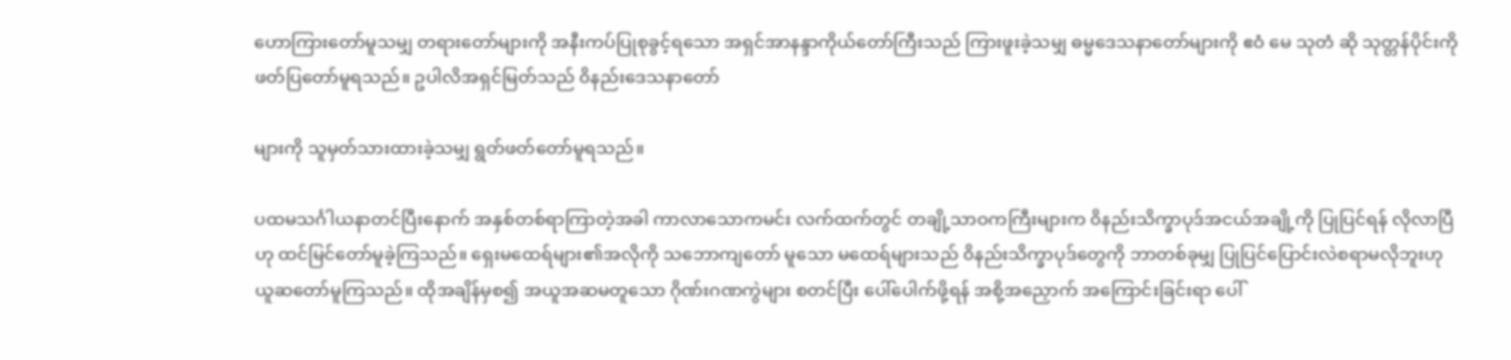ဟောကြားတော်မူသမျှ တရားတော်များကို အနီးကပ်ပြုစုခွင့်ရသော အရှင်အာနန္ဒာကိုယ်တော်ကြီးသည် ကြားဖူးခဲ့သမျှ ဓမ္မဒေသနာတော်များကို ဧဝံ မေ သုတံ ဆို သုတ္တန်ပိုင်းကို ဖတ်ပြတော်မူရသည်။ ဥပါလိအရှင်မြတ်သည် ၀ိနည်းဒေသနာတော်

များကို သူမှတ်သားထားခဲ့သမျှ ရွတ်ဖတ်တော်မူရသည်။

ပထမသင်္ဂါယနာတင်ပြီးနောက် အနှစ်တစ်ရာကြာတဲ့အခါ ကာလာသောကမင်း လက်ထက်တွင် တချို့သာဝကကြီးများက ၀ိနည်းသိက္ခာပုဒ်အငယ်အချို့ကို ပြုပြင်ရန် လိုလာပြီဟု ထင်မြင်တော်မူခဲ့ကြသည်။ ရှေးမထေရ်များ၏အလိုကို သဘောကျတော် မူသော မထေရ်များသည် ၀ိနည်းသိက္ခာပုဒ်တွေကို ဘာတစ်ခုမျှ ပြုပြင်ပြောင်းလဲစရာမလိုဘူးဟု ယူဆတော်မူကြသည်။ ထိုအချိန်မှစ၍ အယူအဆမတူသော ဂိုဏ်းဂဏကွဲများ စတင်ပြီး ပေါ်ပေါက်ဖို့ရန် အစို့အညှောက် အကြောင်းခြင်းရာ ပေါ်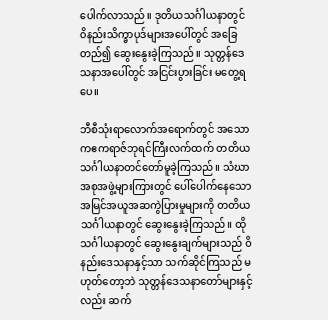ပေါက်လာသည်။ ဒုတိယသင်္ဂါယနာတွင် ၀ိနည်းသိက္ခာပုဒ်များအပေါ်တွင် အခြေတည်၍ ဆွေးနွေးခဲ့ကြသည်။ သုတ္တန်ဒေသနာအပေါ်တွင် အငြင်းပွားခြင်း မတွေ့ရပေ။

ဘီစီသုံးရာလောက်အရောက်တွင် အသောကဧကရာဇ်ဘုရင်ကြီးလက်ထက် တတိယသင်္ဂါယနာတင်တော်မူခဲ့ကြသည်။ သံဃာအစုအဖွဲ့များကြားတွင် ပေါ်ပေါက်နေသော အမြင်အယူအဆကွဲပြားမှုများကို တတိယသင်္ဂါယနာတွင် ဆွေးနွေးခဲ့ကြသည်။ ထိုသင်္ဂါယနာတွင် ဆွေးနွေးချက်များသည် ၀ိနည်းဒေသနာနှင့်သာ သက်ဆိုင်ကြသည် မဟုတ်တော့ဘဲ သုတ္တန်ဒေသနာတော်များနှင့်လည်း ဆက်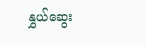နွှယ်ဆွေး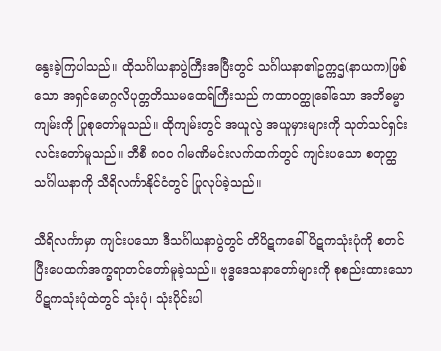နွေးခဲ့ကြပါသည်။ ထိုသင်္ဂါယနာပွဲကြီးအပြီးတွင် သင်္ဂါယနာ၏ဥက္ကဌ(နာယက)ဖြစ်သော အရှင်မောဂ္ဂလိပုတ္တတိဿမထေရ်ကြီးသည် ကထာဝတ္ထုခေါ်သော အဘိဓမ္မာကျမ်းကို ပြုစုတော်မူသည်။ ထိုကျမ်းတွင် အယူလွဲ အယူမှားများကို သုတ်သင်ရှင်းလင်းတော်မူသည်။ ဘီစီ ၈၀ဝ ဂါမဏိမင်းလက်ထက်တွင် ကျင်းပသော စတုတ္ထသင်္ဂါယနာကို သီရိလင်္ကာနိုင်ငံတွင် ပြုလုပ်ခဲ့သည်။

သီရိလင်္ကာမှာ ကျင်းပသော ဒီသင်္ဂါယနာပွဲတွင် တိပိဋကခေါ် ပိဋကသုံးပုံကို စတင်ပြီးပေထက်အက္ခရာတင်တော်မူခဲ့သည်။ ဗုဒ္ဓဒေသနာတော်များကို စုစည်းထားသော ပိဋကသုံးပုံထဲတွင် သုံးပုံ၊ သုံးပိုင်းပါ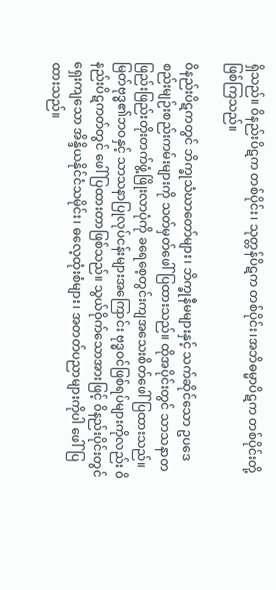ရှိသည်။ ၀ိနည်းပိဋက တစ်ပိုင်း၊ သုတ္တန်ပိဋက တစ်ပိုင်း၊အဘိဓမ္မာပိဋက တစ်ပိုင်းတို့ဖြစ်ကြသည်။

၀ိနည်းပိဋကတွင် ဘိက္ခုသံဃာတော်များ၊ ဘိက္ခုနီမများနှင့် သက်ဆိုင်သော ဥပဒေစည်းမျဉ်းစည်းကမ်းများကို သတ်မှတ်ဖေါ်ပြထားသည်။ ထိုအပိုင်းတွင် သာသနာတဖြည်းဖြည်းတိုးတက်ဖွံ့ဖြိုးလာပုံကို ခရေစေ့တွင်းကျအသေးစိတ်ဖေါ်ပြထားသည်။ မြတ်ဗုဒ္ဓ၏ဘဝနှင့် သာသနာပြုလုပ်ငန်းများအကြောင်း ဗုဒ္ဓဝင်ဖြစ်ရပ်များကိုလည်း ၀ိနည်းပိဋကတ်တွင် ဖေါ်ပြထားတာဖြစ်သည်။ သွယ်ဝိုက်သောအားဖြင့် ၀ိနည်းပိုင်းတွင် ရှေးကျသော အိန္ဒိယနိုင်ငံသမိုင်း၊ ဓလေ့ထုံးစံများ၊ အတတ်ပညာများကိုပါ ဖေါ်ပြထားသည်။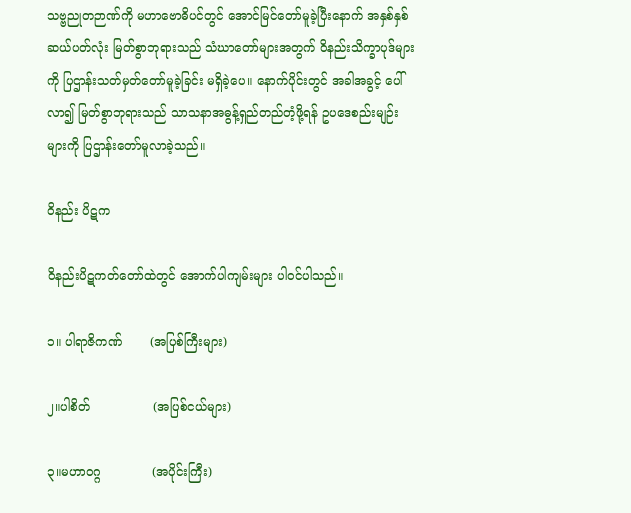သဗ္ဗညုတဉာဏ်ကို မဟာဗောဓိပင်တွင် အောင်မြင်တော်မူခဲ့ပြီးနောက် အနှစ်နှစ်ဆယ်ပတ်လုံး မြတ်စွာဘုရားသည် သံဃာတော်များအတွက် ၀ိနည်းသိက္ခာပုဒ်များကို ပြဌာန်းသတ်မှတ်တော်မူခဲ့ခြင်း မရှိခဲ့ပေ။ နောက်ပိုင်းတွင် အခါအခွင့် ပေါ်လာ၍ မြတ်စွာဘုရားသည် သာသနာအဓွန့်ရှည်တည်တံ့ဖို့ရန် ဥပဒေစည်းမျဉ်းများကို ပြဌာန်းတော်မူလာခဲ့သည်။

ဝိနည်း ပိဋက

ဝိနည်းပိဋကတ်တော်ထဲတွင် အောက်ပါကျမ်းများ ပါဝင်ပါသည်။

၁။ ပါရာဇိကဏ်       (အပြစ်ကြီးများ)

၂။ပါစိတ်                (အပြစ်ငယ်များ)

၃။မဟာဝဂ္ဂ             (အပိုင်းကြီး)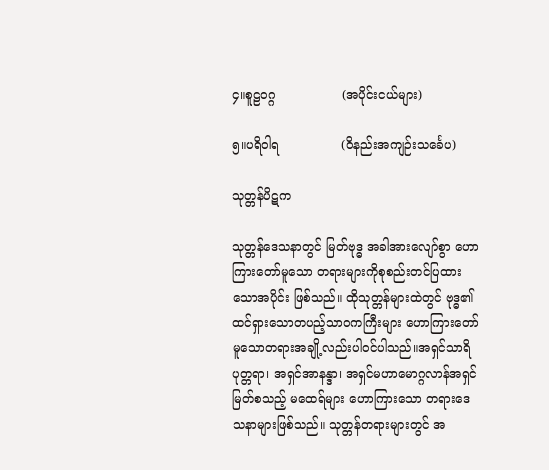၄။စူဠဝဂ္ဂ                 (အပိုင်းငယ်များ)

၅။ပရိဝါရ                (၀ိနည်းအကျဉ်းသင်္ခေပ)

သုတ္တန်ပိဋက

သုတ္တန်ဒေသနာတွင် မြတ်ဗုဒ္ဓ အခါအားလျော်စွာ ဟောကြားတော်မူသော တရားများကိုစုစည်းတင်ပြထားသောအပိုင်း ဖြစ်သည်။ ထိုသုတ္တန်များထဲတွင် ဗုဒ္ဓ၏ ထင်ရှားသောတပည့်သာဝကကြီးများ ဟောကြားတော်မူသောတရားအချို့လည်းပါဝင်ပါသည်။အရှင်သာရိပုတ္တရာ၊ အရှင်အာနန္ဒာ၊ အရှင်မဟာမောဂ္ဂလာန်အရှင်မြတ်စသည့် မထေရ်များ ဟောကြားသော တရားဒေသနာများဖြစ်သည်။ သုတ္တန်တရားများတွင် အ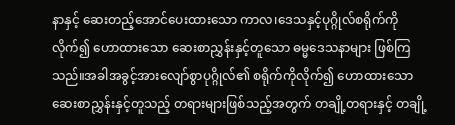နာနှင့် ဆေးတည့်အောင်ပေးထားသော ကာလ၊ဒေသနှင့်ပုဂ္ဂိုလ်စရိုက်ကို လိုက်၍ ဟောထားသော ဆေးစာညွှန်းနှင့်တူသော ဓမ္မဒေသနာများ ဖြစ်ကြသည်။အခါအခွင့်အားလျော်စွာပုဂ္ဂိုလ်၏ စရိုက်ကိုလိုက်၍ ဟောထားသော ဆေးစာညွှန်းနှင့်တူသည့် တရားများဖြစ်သည့်အတွက် တချို့တရားနှင့် တချို့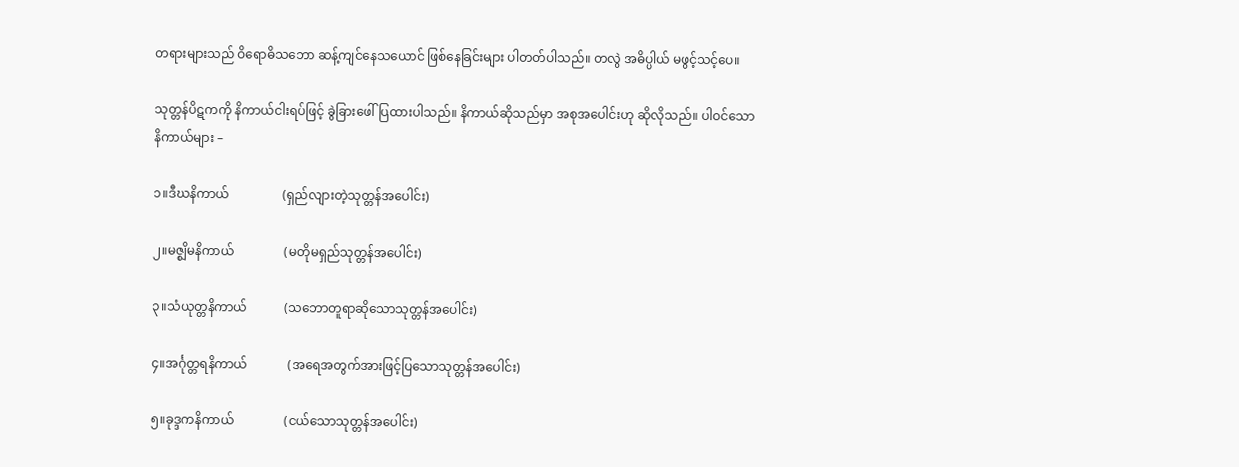တရားများသည် ဝိရောဓိသဘော ဆန့်ကျင်နေသယောင် ဖြစ်နေခြင်းများ ပါတတ်ပါသည်။ တလွဲ အဓိပ္ပါယ် မဖွင့်သင့်ပေ။

သုတ္တန်ပိဋကကို နိကာယ်ငါးရပ်ဖြင့် ခွဲခြားဖေါ်ပြထားပါသည်။ နိကာယ်ဆိုသည်မှာ အစုအပေါင်းဟု ဆိုလိုသည်။ ပါဝင်သောနိကာယ်များ –

၁။ဒီဃနိကာယ်                 (ရှည်လျားတဲ့သုတ္တန်အပေါင်း)

၂။မဇ္စျိမနိကာယ်                (မတိုမရှည်သုတ္တန်အပေါင်း)

၃။သံယုတ္တနိကာယ်            (သဘောတူရာဆိုသောသုတ္တန်အပေါင်း)

၄။အင်္ဂုတ္တရနိကာယ်             (အရေအတွက်အားဖြင့်ပြသောသုတ္တန်အပေါင်း)

၅။ခုဒ္ဒကနိကာယ်                (ငယ်သောသုတ္တန်အပေါင်း)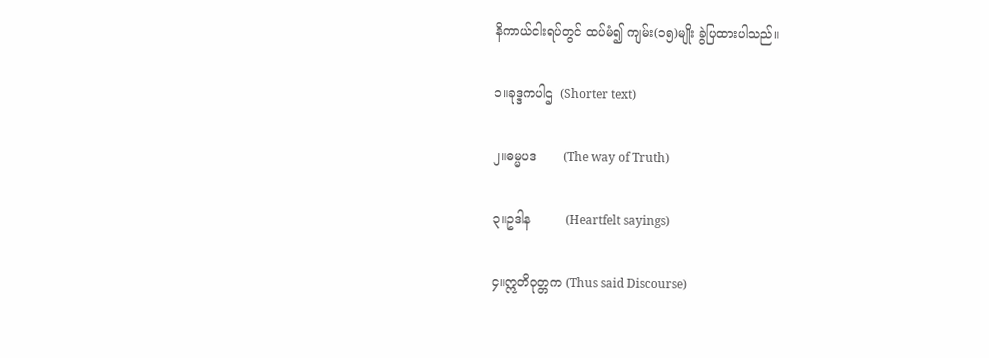နိကာယ်ငါးရပ်တွင် ထပ်မံ၍ ကျမ်း(၁၅)မျိုး ခွဲပြထားပါသည်။

၁။ခုဒ္ဒကပါဌ  (Shorter text)

၂။ဓမ္မပဒ       (The way of Truth)

၃။ဥဒါန         (Heartfelt sayings)

၄။ဣတိဝုတ္တက (Thus said Discourse)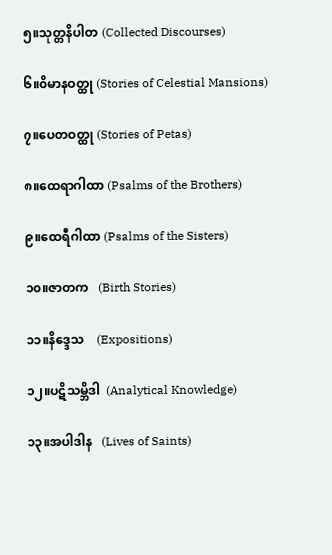၅။သုတ္တနိပါတ (Collected Discourses)

၆။၀ိမာနဝတ္ထု (Stories of Celestial Mansions)

၇။ပေတဝတ္ထု (Stories of Petas)

၈။ထေရာဂါထာ (Psalms of the Brothers)

၉။ထေရီဂါထာ (Psalms of the Sisters)

၁၀။ဇာတက   (Birth Stories)

၁၁။နိဒ္ဒေသ    (Expositions)

၁၂။ပဋိသမ္ဘိဒါ  (Analytical Knowledge)

၁၃။အပါဒါန   (Lives of Saints)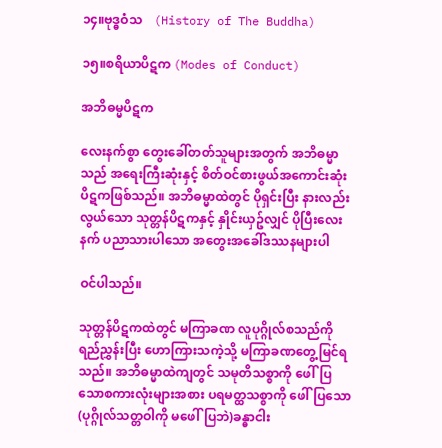၁၄။ဗုဒ္ဓဝံသ    (History of The Buddha)

၁၅။စရိယာပိဋက (Modes of Conduct)

အဘိဓမ္မပိဋက

လေးနက်စွာ တွေးခေါ်တတ်သူများအတွက် အဘိဓမ္မာသည် အရေးကြီးဆုံးနှင့် စိတ်ဝင်စားဖွယ်အကောင်းဆုံး ပိဋကဖြစ်သည်။ အဘိဓမ္မာထဲတွင် ပိုရှင်းပြီး နားလည်းလွယ်သော သုတ္တန်ပိဋကနှင့် နှိုင်းယှဥ်လျှင် ပိုပြီးလေးနက် ပညာသားပါသော အတွေးအခေါ်ဒဿနများပါ

ဝင်ပါသည်။

သုတ္တန်ပိဋကထဲတွင် မကြာခဏ လူပုဂ္ဂိုလ်စသည်ကို ရည်ညွှန်းပြီး ဟောကြားသကဲ့သို့ မကြာခဏတွေ့မြင်ရသည်။ အဘိဓမ္မာထဲကျတွင် သမုတိသစ္စာကို ဖေါ်ပြသောစကားလုံးများအစား ပရမတ္ထသစ္စာကို ဖေါ်ပြသော (ပုဂ္ဂိုလ်သတ္တဝါကို မဖေါ်ပြဘဲ)ခန္ဓာငါး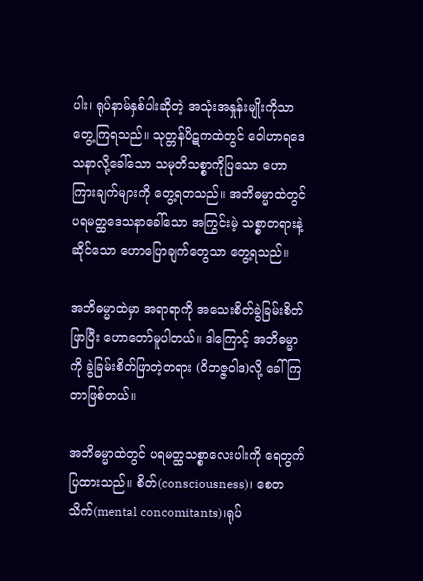ပါး၊ ရုပ်နာမ်နှစ်ပါးဆိုတဲ့ အသုံးအနှုန်းမျိုးကိုသာ တွေ့ကြရသည်။ သုတ္တန်ပိဋကထဲတွင် ဝေါဟာရဒေသနာလို့ခေါ်သော သမုတိသစ္စာကိုပြသော ဟောကြားချက်များကို တွေ့ရတသည်။ အဘိဓမ္မာထဲတွင် ပရမတ္ထဒေသနာခေါ်သော အကြွင်းမဲ့ သစ္စာတရားနဲ့ဆိုင်သော ဟောပြောချက်တွေသာ တွေ့ရသည်။

အဘိဓမ္မာထဲမှာ အရာရာကို အသေးစိတ်ခွဲခြမ်းစိတ်ဖြာပြီး ဟောတော်မူပါတယ်။ ဒါကြောင့် အဘိဓမ္မာကို ခွဲခြမ်းစိတ်ဖြာတဲ့တရား (၀ိဘဇ္ဇဝါဒ)လို့ ခေါ်ကြတာဖြစ်တယ်။

အဘိဓမ္မာထဲတွင် ပရမတ္ထသစ္စာလေးပါးကို ရေတွက်ပြထားသည်။ စိတ်(consciousness)၊ စေတသိက်(mental concomitants)၊ရုပ်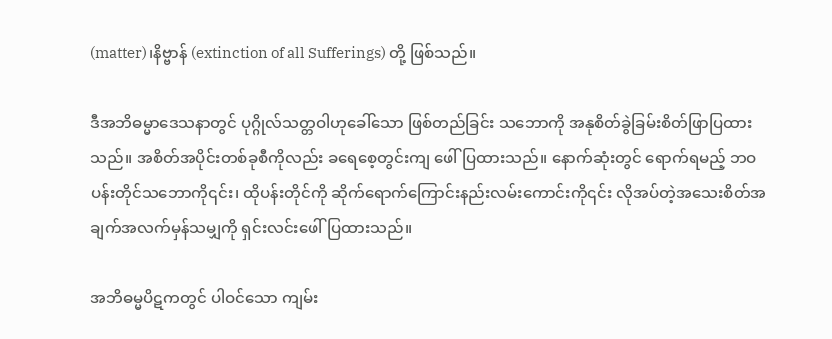(matter)၊နိဗ္ဗာန် (extinction of all Sufferings) တို့ ဖြစ်သည်။

ဒီအဘိဓမ္မာဒေသနာတွင် ပုဂ္ဂိုလ်သတ္တဝါဟုခေါ်သော ဖြစ်တည်ခြင်း သဘောကို အနုစိတ်ခွဲခြမ်းစိတ်ဖြာပြထားသည်။ အစိတ်အပိုင်းတစ်ခုစီကိုလည်း ခရေစေ့တွင်းကျ ဖေါ်ပြထားသည်။ နောက်ဆုံးတွင် ရောက်ရမည့် ဘဝပန်းတိုင်သဘောကို၎င်း၊ ထိုပန်းတိုင်ကို ဆိုက်ရောက်ကြောင်းနည်းလမ်းကောင်းကို၎င်း လိုအပ်တဲ့အသေးစိတ်အချက်အလက်မှန်သမျှကို ရှင်းလင်းဖေါ်ပြထားသည်။

အဘိဓမ္မပိဋကတွင် ပါဝင်သော ကျမ်း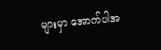များမှာ အောက်ပါအ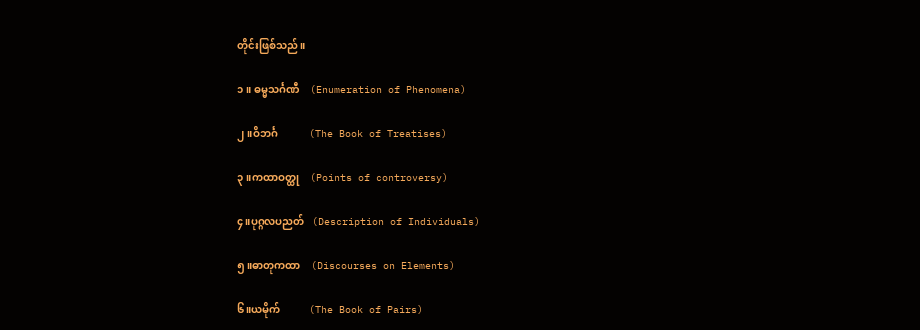တိုင်းဖြစ်သည်။

၁။ ဓမ္မသင်္ဂဏီ    (Enumeration of Phenomena)

၂။ဝိဘင်္ဂ            (The Book of Treatises)

၃။ကထာဝတ္ထု    (Points of controversy)

၄။ပုဂ္ဂလပညတ်   (Description of Individuals)

၅။ဓာတုကထာ    (Discourses on Elements)

၆။ယမိုက်           (The Book of Pairs)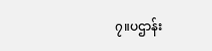၇။ပဌာန်း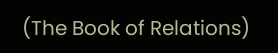(The Book of Relations)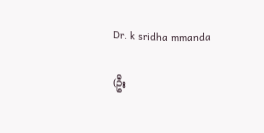Dr. k sridha mmanda

(ဦး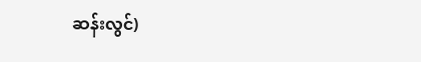ဆန်းလွင်)